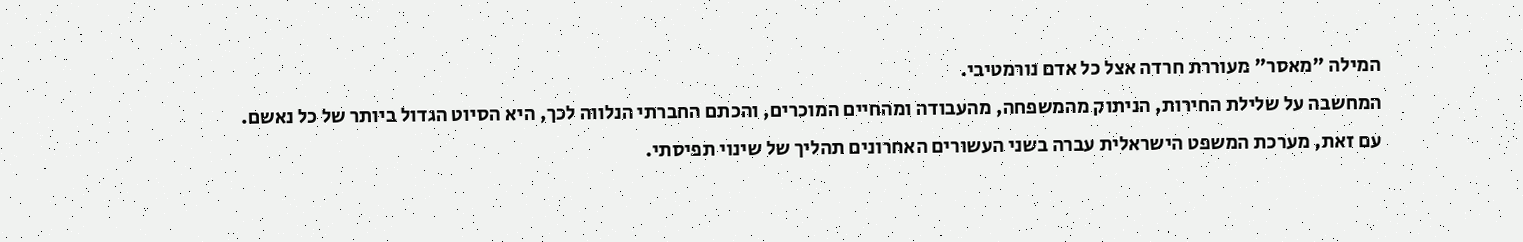המילה "מאסר" מעוררת חרדה אצל כל אדם נורמטיבי.
המחשבה על שלילת החירות, הניתוק מהמשפחה, מהעבודה ומהחיים המוכרים, והכתם החברתי הנלווה לכך, היא הסיוט הגדול ביותר של כל נאשם.
עם זאת, מערכת המשפט הישראלית עברה בשני העשורים האחרונים תהליך של שינוי תפיסתי.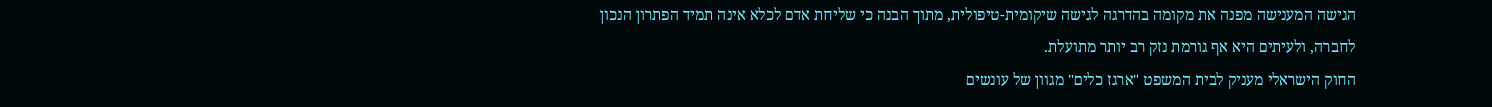הגישה המענישה מפנה את מקומה בהדרגה לגישה שיקומית-טיפולית, מתוך הבנה כי שליחת אדם לכלא אינה תמיד הפתרון הנכון לחברה, ולעיתים היא אף גורמת נזק רב יותר מתועלת.
החוק הישראלי מעניק לבית המשפט "ארגז כלים" מגוון של עונשים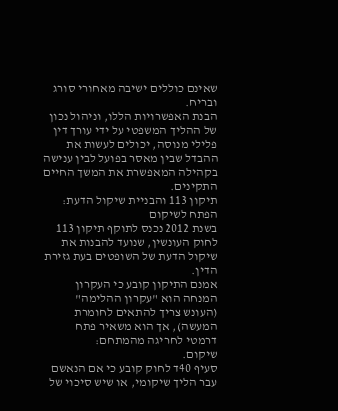שאינם כוללים ישיבה מאחורי סורג ובריח.
הבנת האפשרויות הללו, וניהול נכון של ההליך המשפטי על ידי עורך דין פלילי מנוסה, יכולים לעשות את ההבדל שבין מאסר בפועל לבין ענישה בקהילה המאפשרת את המשך החיים התקינים.
תיקון 113 והבניית שיקול הדעת: הפתח לשיקום
בשנת 2012 נכנס לתוקף תיקון 113 לחוק העונשין, שנועד להבנות את שיקול הדעת של השופטים בעת גזירת הדין.
אמנם התיקון קובע כי העקרון המנחה הוא "עקרון ההלימה" (העונש צריך להתאים לחומרת המעשה), אך הוא משאיר פתח דרמטי לחריגה מהמתחם:
שיקום.
סעיף 40ד לחוק קובע כי אם הנאשם עבר הליך שיקומי, או שיש סיכוי של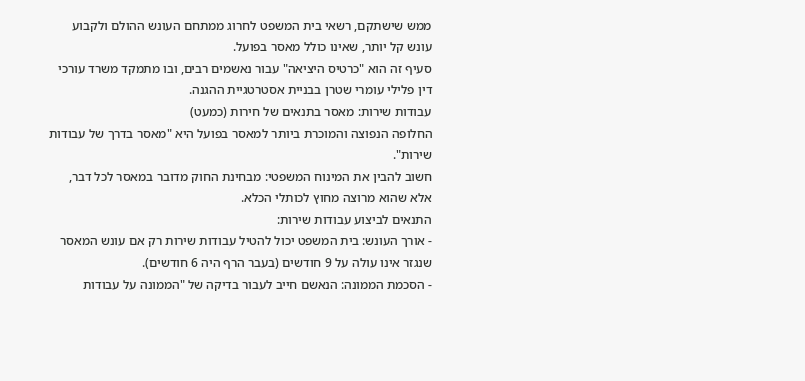ממש שישתקם, רשאי בית המשפט לחרוג ממתחם העונש ההולם ולקבוע עונש קל יותר, שאינו כולל מאסר בפועל.
סעיף זה הוא "כרטיס היציאה" עבור נאשמים רבים, ובו מתמקד משרד עורכי דין פלילי עומרי שטרן בבניית אסטרטגיית ההגנה.
עבודות שירות: מאסר בתנאים של חירות (כמעט)
החלופה הנפוצה והמוכרת ביותר למאסר בפועל היא "מאסר בדרך של עבודות שירות".
חשוב להבין את המינוח המשפטי: מבחינת החוק מדובר במאסר לכל דבר, אלא שהוא מרוצה מחוץ לכותלי הכלא.
התנאים לביצוע עבודות שירות:
- אורך העונש: בית המשפט יכול להטיל עבודות שירות רק אם עונש המאסר שנגזר אינו עולה על 9 חודשים (בעבר הרף היה 6 חודשים).
- הסכמת הממונה: הנאשם חייב לעבור בדיקה של "הממונה על עבודות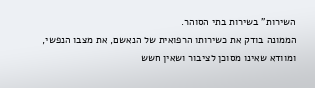השירות" בשירות בתי הסוהר.
הממונה בודק את כשירותו הרפואית של הנאשם, את מצבו הנפשי, ומוודא שאינו מסוכן לציבור ושאין חשש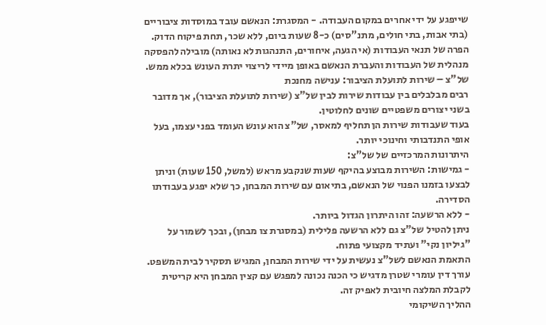שייפגע על ידי אחרים במקום העבודה. - המסגרת: הנאשם עובד במוסדות ציבוריים (בתי אבות, בתי חולים, מתנ"סים) כ-8 שעות ביום, ללא שכר, תחת פיקוח הדוק.
הפרה של תנאי העבודות (אי הגעה, איחורים, התנהגות לא נאותה) מובילה להפסקה מנהלית של העבודות והעברת הנאשם באופן מיידי לריצוי יתרת העונש בכלא ממש.
של"צ – שירות לתועלת הציבור: ענישה מחנכת
רבים מבלבלים בין עבודות שירות לבין של"צ (שירות לתועלת הציבור), אך מדובר בשני יצורים משפטיים שונים לחלוטין.
בעוד שעבודות שירות הן תחליף למאסר, של"צ הוא עונש העומד בפני עצמו, בעל אופי התנדבותי וחינוכי יותר.
היתרונות המרכזיים של של"צ:
- גמישות: השירות מבוצע בהיקף שעות שנקבע מראש (למשל, 150 שעות) וניתן לבצעו בזמנו הפנוי של הנאשם, בתיאום עם שירות המבחן, כך שלא יפגע בעבודתו הסדירה.
- ללא הרשעה: זהו היתרון הגדול ביותר.
ניתן להטיל של"צ גם ללא הרשעה פלילית (במסגרת צו מבחן), ובכך לשמור על "גיליון נקי" ועתיד מקצועי פתוח.
התאמת הנאשם לשל"צ נעשית על ידי שירות המבחן, המגיש תסקיר לבית המשפט.
עורך דין עומרי שטרן מדגיש כי הכנה נכונה למפגש עם קצין המבחן היא קריטית לקבלת המלצה חיובית לאפיק זה.
ההליך השיקומי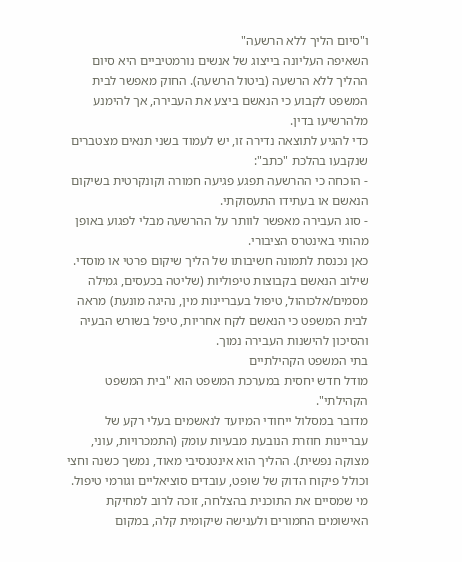ו"סיום הליך ללא הרשעה"
השאיפה העליונה בייצוג של אנשים נורמטיביים היא סיום ההליך ללא הרשעה (ביטול הרשעה). החוק מאפשר לבית המשפט לקבוע כי הנאשם ביצע את העבירה, אך להימנע מלהרשיעו בדין.
כדי להגיע לתוצאה נדירה זו, יש לעמוד בשני תנאים מצטברים שנקבעו בהלכת "כתב":
- הוכחה כי ההרשעה תפגע פגיעה חמורה וקונקרטית בשיקום הנאשם או בעתידו התעסוקתי.
- סוג העבירה מאפשר לוותר על ההרשעה מבלי לפגוע באופן מהותי באינטרס הציבורי.
כאן נכנסת לתמונה חשיבותו של הליך שיקום פרטי או מוסדי.
שילוב הנאשם בקבוצות טיפוליות (שליטה בכעסים, גמילה מסמים/אלכוהול, טיפול בעבריינות מין, נהיגה מונעת) מראה לבית המשפט כי הנאשם לקח אחריות, טיפל בשורש הבעיה והסיכון להישנות העבירה נמוך.
בתי המשפט הקהילתיים
מודל חדש יחסית במערכת המשפט הוא "בית המשפט הקהילתי".
מדובר במסלול ייחודי המיועד לנאשמים בעלי רקע של עבריינות חוזרת הנובעת מבעיות עומק (התמכרויות, עוני, מצוקה נפשית). ההליך הוא אינטנסיבי מאוד, נמשך כשנה וחצי וכולל פיקוח הדוק של שופט, עובדים סוציאליים וגורמי טיפול.
מי שמסיים את התוכנית בהצלחה, זוכה לרוב למחיקת האישומים החמורים ולענישה שיקומית קלה, במקום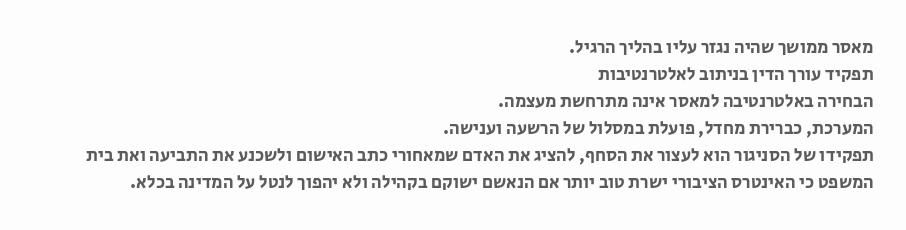מאסר ממושך שהיה נגזר עליו בהליך הרגיל.
תפקיד עורך הדין בניתוב לאלטרנטיבות
הבחירה באלטרנטיבה למאסר אינה מתרחשת מעצמה.
המערכת, כברירת מחדל, פועלת במסלול של הרשעה וענישה.
תפקידו של הסניגור הוא לעצור את הסחף, להציג את האדם שמאחורי כתב האישום ולשכנע את התביעה ואת בית המשפט כי האינטרס הציבורי ישרת טוב יותר אם הנאשם ישוקם בקהילה ולא יהפוך לנטל על המדינה בכלא.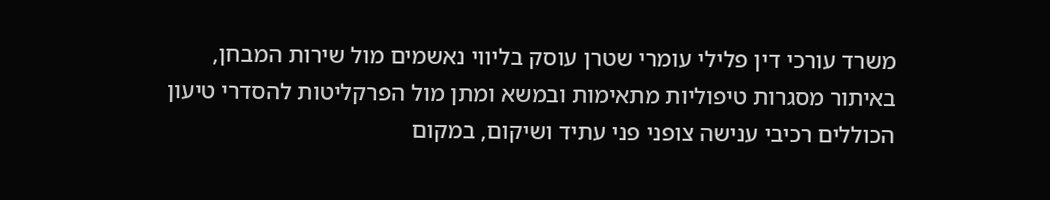משרד עורכי דין פלילי עומרי שטרן עוסק בליווי נאשמים מול שירות המבחן, באיתור מסגרות טיפוליות מתאימות ובמשא ומתן מול הפרקליטות להסדרי טיעון הכוללים רכיבי ענישה צופני פני עתיד ושיקום, במקום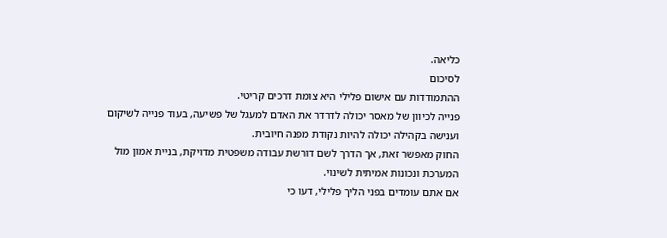כליאה.
לסיכום
ההתמודדות עם אישום פלילי היא צומת דרכים קריטי.
פנייה לכיוון של מאסר יכולה לדרדר את האדם למעגל של פשיעה, בעוד פנייה לשיקום וענישה בקהילה יכולה להיות נקודת מפנה חיובית.
החוק מאפשר זאת, אך הדרך לשם דורשת עבודה משפטית מדויקת, בניית אמון מול המערכת ונכונות אמיתית לשינוי.
אם אתם עומדים בפני הליך פלילי, דעו כי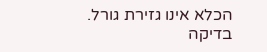הכלא אינו גזירת גורל.
בדיקה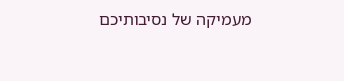מעמיקה של נסיבותיכם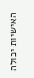האישיות יכולה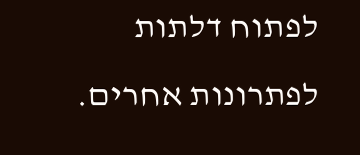לפתוח דלתות לפתרונות אחרים.